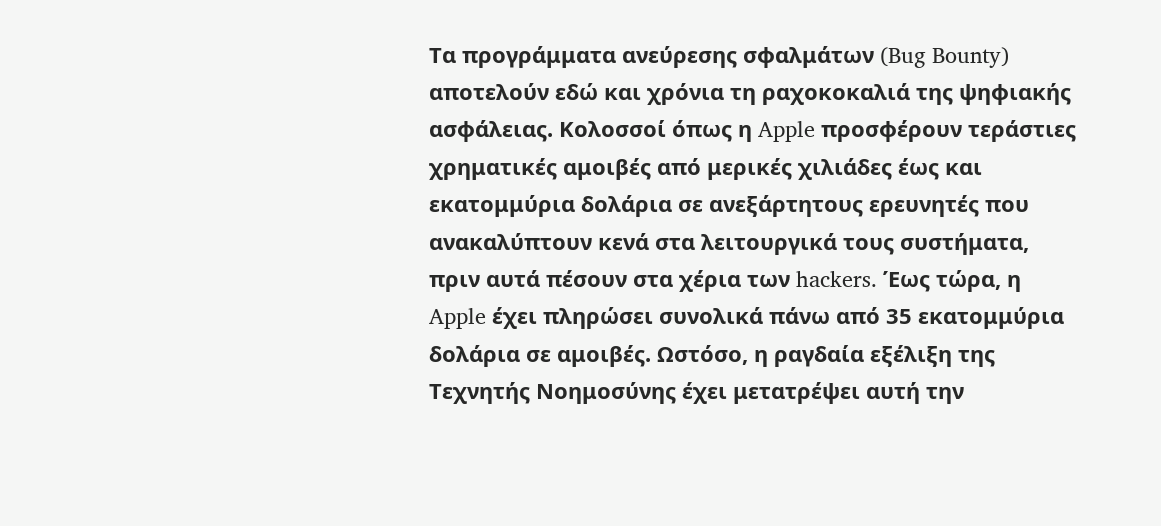Τα προγράμματα ανεύρεσης σφαλμάτων (Bug Bounty) αποτελούν εδώ και χρόνια τη ραχοκοκαλιά της ψηφιακής ασφάλειας. Κολοσσοί όπως η Apple προσφέρουν τεράστιες χρηματικές αμοιβές από μερικές χιλιάδες έως και εκατομμύρια δολάρια σε ανεξάρτητους ερευνητές που ανακαλύπτουν κενά στα λειτουργικά τους συστήματα, πριν αυτά πέσουν στα χέρια των hackers. Έως τώρα, η Apple έχει πληρώσει συνολικά πάνω από 35 εκατομμύρια δολάρια σε αμοιβές. Ωστόσο, η ραγδαία εξέλιξη της Τεχνητής Νοημοσύνης έχει μετατρέψει αυτή την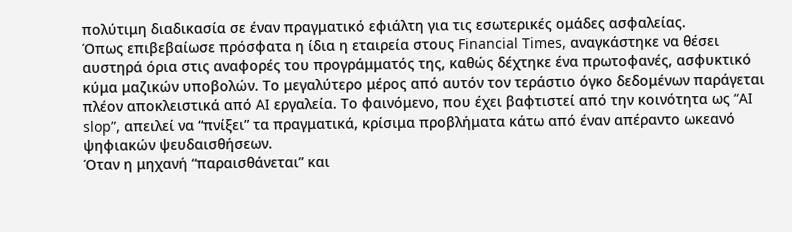πολύτιμη διαδικασία σε έναν πραγματικό εφιάλτη για τις εσωτερικές ομάδες ασφαλείας.
Όπως επιβεβαίωσε πρόσφατα η ίδια η εταιρεία στους Financial Times, αναγκάστηκε να θέσει αυστηρά όρια στις αναφορές του προγράμματός της, καθώς δέχτηκε ένα πρωτοφανές, ασφυκτικό κύμα μαζικών υποβολών. Το μεγαλύτερο μέρος από αυτόν τον τεράστιο όγκο δεδομένων παράγεται πλέον αποκλειστικά από AI εργαλεία. Το φαινόμενο, που έχει βαφτιστεί από την κοινότητα ως “AI slop”, απειλεί να “πνίξει” τα πραγματικά, κρίσιμα προβλήματα κάτω από έναν απέραντο ωκεανό ψηφιακών ψευδαισθήσεων.
Όταν η μηχανή “παραισθάνεται” και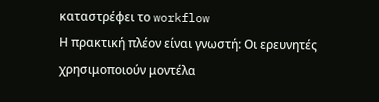καταστρέφει το workflow
Η πρακτική πλέον είναι γνωστή: Οι ερευνητές χρησιμοποιούν μοντέλα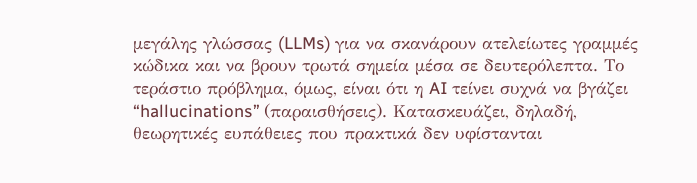μεγάλης γλώσσας (LLMs) για να σκανάρουν ατελείωτες γραμμές κώδικα και να βρουν τρωτά σημεία μέσα σε δευτερόλεπτα. Το τεράστιο πρόβλημα, όμως, είναι ότι η AI τείνει συχνά να βγάζει “hallucinations” (παραισθήσεις). Κατασκευάζει, δηλαδή, θεωρητικές ευπάθειες που πρακτικά δεν υφίστανται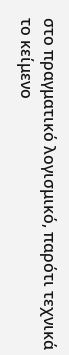στο πραγματικό λογισμικό, παρότι τεχνικά το κείμενο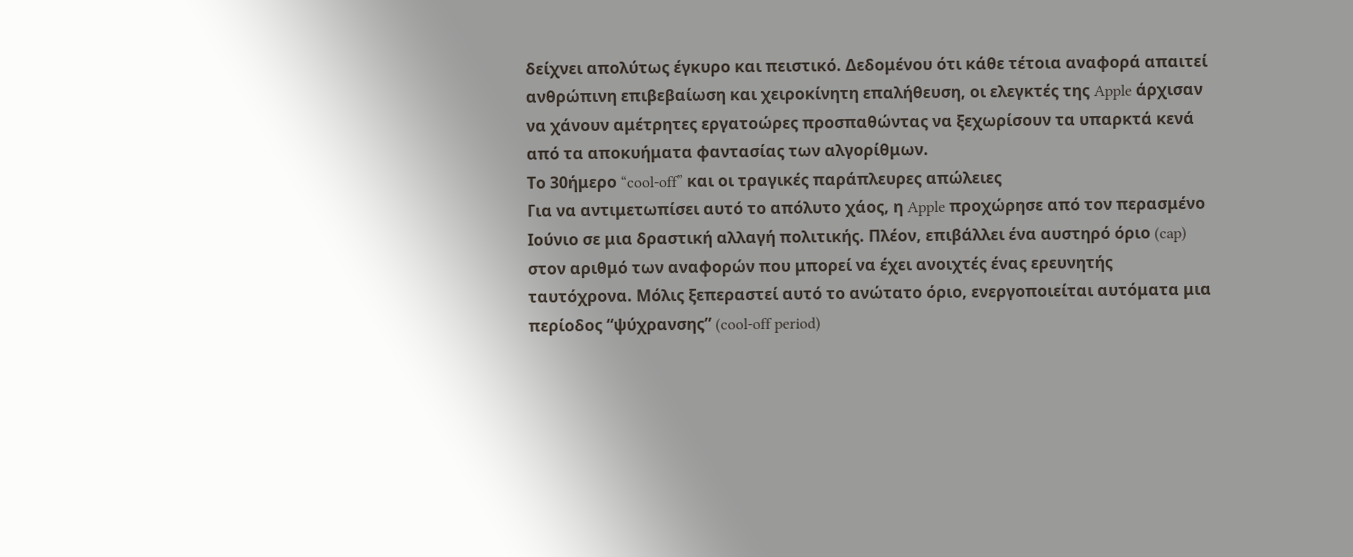δείχνει απολύτως έγκυρο και πειστικό. Δεδομένου ότι κάθε τέτοια αναφορά απαιτεί ανθρώπινη επιβεβαίωση και χειροκίνητη επαλήθευση, οι ελεγκτές της Apple άρχισαν να χάνουν αμέτρητες εργατοώρες προσπαθώντας να ξεχωρίσουν τα υπαρκτά κενά από τα αποκυήματα φαντασίας των αλγορίθμων.
Το 30ήμερο “cool-off” και οι τραγικές παράπλευρες απώλειες
Για να αντιμετωπίσει αυτό το απόλυτο χάος, η Apple προχώρησε από τον περασμένο Ιούνιο σε μια δραστική αλλαγή πολιτικής. Πλέον, επιβάλλει ένα αυστηρό όριο (cap) στον αριθμό των αναφορών που μπορεί να έχει ανοιχτές ένας ερευνητής ταυτόχρονα. Μόλις ξεπεραστεί αυτό το ανώτατο όριο, ενεργοποιείται αυτόματα μια περίοδος “ψύχρανσης” (cool-off period)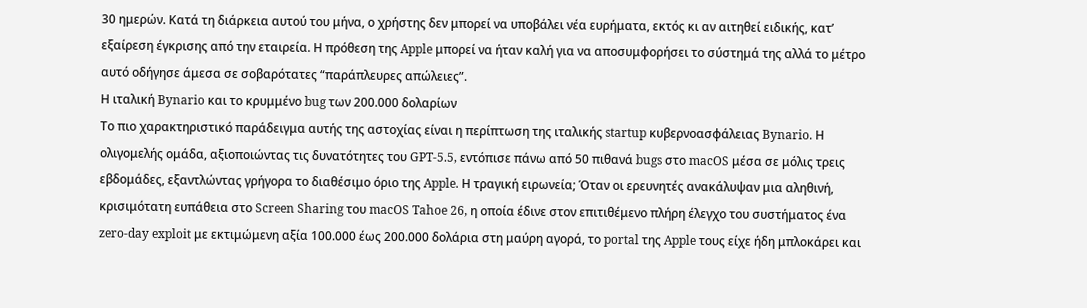30 ημερών. Κατά τη διάρκεια αυτού του μήνα, ο χρήστης δεν μπορεί να υποβάλει νέα ευρήματα, εκτός κι αν αιτηθεί ειδικής, κατ’ εξαίρεση έγκρισης από την εταιρεία. Η πρόθεση της Apple μπορεί να ήταν καλή για να αποσυμφορήσει το σύστημά της αλλά το μέτρο αυτό οδήγησε άμεσα σε σοβαρότατες “παράπλευρες απώλειες”.
Η ιταλική Bynario και το κρυμμένο bug των 200.000 δολαρίων
Το πιο χαρακτηριστικό παράδειγμα αυτής της αστοχίας είναι η περίπτωση της ιταλικής startup κυβερνοασφάλειας Bynario. Η ολιγομελής ομάδα, αξιοποιώντας τις δυνατότητες του GPT-5.5, εντόπισε πάνω από 50 πιθανά bugs στο macOS μέσα σε μόλις τρεις εβδομάδες, εξαντλώντας γρήγορα το διαθέσιμο όριο της Apple. Η τραγική ειρωνεία; Όταν οι ερευνητές ανακάλυψαν μια αληθινή, κρισιμότατη ευπάθεια στο Screen Sharing του macOS Tahoe 26, η οποία έδινε στον επιτιθέμενο πλήρη έλεγχο του συστήματος ένα zero-day exploit με εκτιμώμενη αξία 100.000 έως 200.000 δολάρια στη μαύρη αγορά, το portal της Apple τους είχε ήδη μπλοκάρει και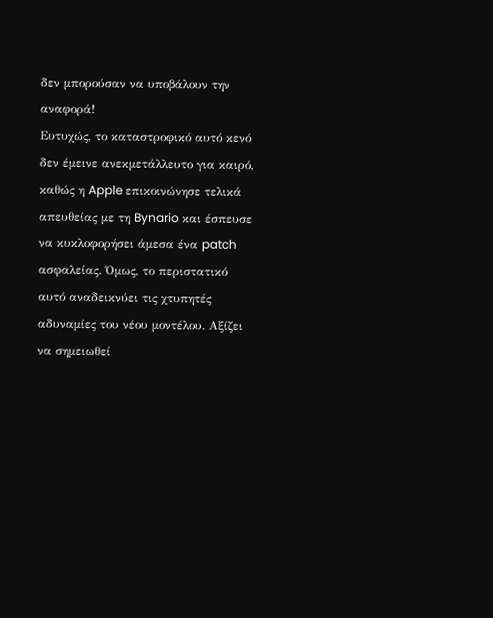δεν μπορούσαν να υποβάλουν την αναφορά!
Ευτυχώς, το καταστροφικό αυτό κενό δεν έμεινε ανεκμετάλλευτο για καιρό, καθώς η Apple επικοινώνησε τελικά απευθείας με τη Bynario και έσπευσε να κυκλοφορήσει άμεσα ένα patch ασφαλείας. Όμως, το περιστατικό αυτό αναδεικνύει τις χτυπητές αδυναμίες του νέου μοντέλου. Αξίζει να σημειωθεί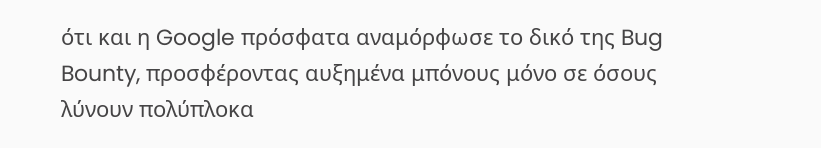ότι και η Google πρόσφατα αναμόρφωσε το δικό της Bug Bounty, προσφέροντας αυξημένα μπόνους μόνο σε όσους λύνουν πολύπλοκα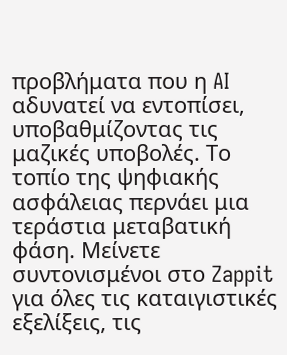προβλήματα που η AI αδυνατεί να εντοπίσει, υποβαθμίζοντας τις μαζικές υποβολές. Το τοπίο της ψηφιακής ασφάλειας περνάει μια τεράστια μεταβατική φάση. Μείνετε συντονισμένοι στο Zappit για όλες τις καταιγιστικές εξελίξεις, τις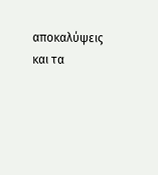αποκαλύψεις και τα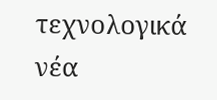τεχνολογικά νέα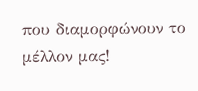που διαμορφώνουν το μέλλον μας!